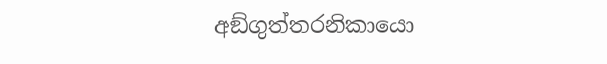අඞ්ගුත්තරනිකායො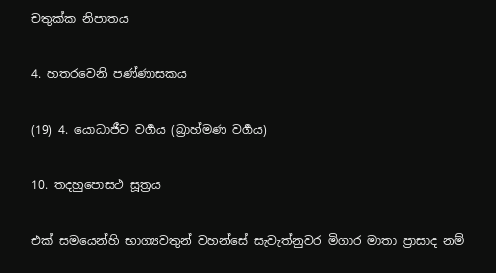චතුක්ක නිපාතය

4. හතරවෙනි පණ්ණාසකය

(19) 4. යොධාජීව වර්‍ගය (බ්‍රාහ්මණ වර්‍ගය)

10. තදහුපොසථ සූත්‍රය

එක් සමයෙන්හි භාග්‍යවතුන් වහන්සේ සැවැත්නුවර මිගාර මාතා ප්‍රාසාද නම්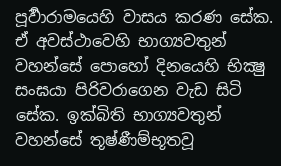පූර්‍වාරාමයෙහි වාසය කරණ සේක. ඒ අවස්ථාවෙහි භාග්‍යවතුන් වහන්සේ පොහෝ දිනයෙහි භික්‍ෂු සංඝයා පිරිවරාගෙන වැඩ සිටි සේක. ඉක්බිති භාග්‍යවතුන් වහන්සේ තූෂ්ණීම්භූතවූ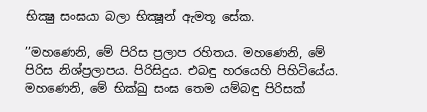භික්‍ෂු සංඝයා බලා භික්‍ෂූන් ඇමතූ සේක.

’’මහණෙනි, මේ පිරිස ප්‍රලාප රහිතය. මහණෙනි, මේ පිරිස නිශ්ප්‍රලාපය. පිරිසිදුය. එබඳු හරයෙහි පිහිටියේය. මහණෙනි, මේ භික්ඛු සංඝ තෙම යම්බඳු පිරිසක්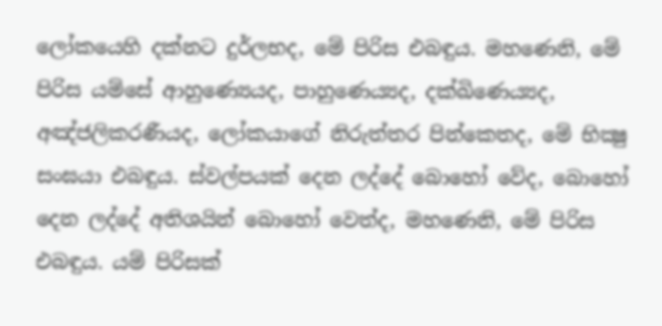ලෝකයෙහි දක්නට දුර්ලභද, මේ පිරිස එබඳුය. මහණෙනි, මේ පිරිස යම්සේ ආහුණ්‍යෙයද, පාහුණෙය්‍යද, දක්ඛිණෙය්‍යද, අඤ්ජලිකරණීයද, ලෝකයාගේ නිරුත්තර පින්කෙතද, මේ භික්‍ෂු සංඝයා එබඳුය. ස්වල්පයක් දෙන ලද්දේ බොහෝ වේද, බොහෝ දෙන ලද්දේ අතිශයින් බොහෝ වෙත්ද, මහණෙනි, මේ පිරිස එබඳුය. යම් පිරිසක්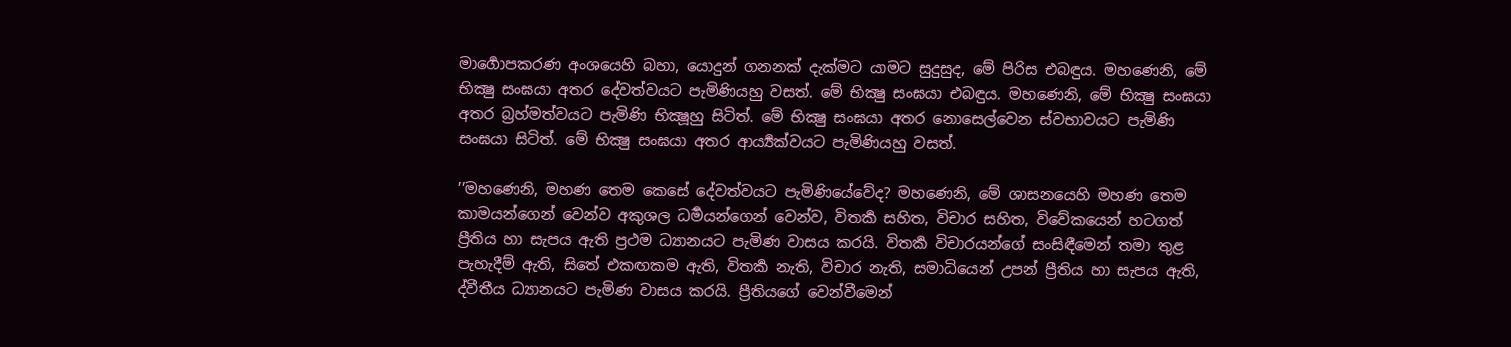මාර්‍ගොපකරණ අංශයෙහි බහා, යොදුන් ගනනක් දැක්මට යාමට සුදුසුද, මේ පිරිස එබඳුය. මහණෙනි, මේ භික්‍ෂු සංඝයා අතර දේවත්වයට පැමිණියහු වසත්. මේ භික්‍ෂු සංඝයා එබඳුය. මහණෙනි, මේ භික්‍ෂු සංඝයා අතර බ්‍රහ්මත්වයට පැමිණි භික්‍ෂූහු සිටිත්. මේ භික්‍ෂු සංඝයා අතර නොසෙල්වෙන ස්වභාවයට පැමිණි සංඝයා සිටිත්. මේ භික්‍ෂු සංඝයා අතර ආර්‍ය්‍යක්වයට පැමිණියහු වසත්.

’’මහණෙනි, මහණ තෙම කෙසේ දේවත්වයට පැමිණියේවේද? මහණෙනි, මේ ශාසනයෙහි මහණ තෙම කාමයන්ගෙන් වෙන්ව අකුශල ධර්‍මයන්ගෙන් වෙන්ව, විතර්‍ක සහිත, විචාර සහිත, විවේකයෙන් හටගත් ප්‍රීතිය හා සැපය ඇති ප්‍රථම ධ්‍යානයට පැමිණ වාසය කරයි. විතර්‍ක විචාරයන්ගේ සංසිඳීමෙන් තමා තුළ පැහැදීම් ඇති, සිතේ එකඟකම ඇති, විතර්‍ක නැති, විචාර නැති, සමාධියෙන් උපන් ප්‍රීතිය හා සැපය ඇති, ද්වීතීය ධ්‍යානයට පැමිණ වාසය කරයි. ප්‍රීතියගේ වෙන්වීමෙන්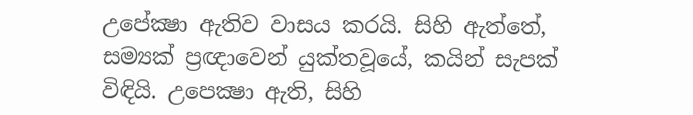උපේක්‍ෂා ඇතිව වාසය කරයි. සිහි ඇත්තේ, සම්‍යක් ප්‍රඥාවෙන් යුක්තවූයේ, කයින් සැපක් විඳියි. උපෙක්‍ෂා ඇති, සිහි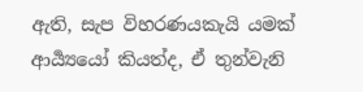ඇති, සැප විහරණයකැයි යමක් ආර්‍ය්‍යයෝ කියත්ද, ඒ තුන්වැනි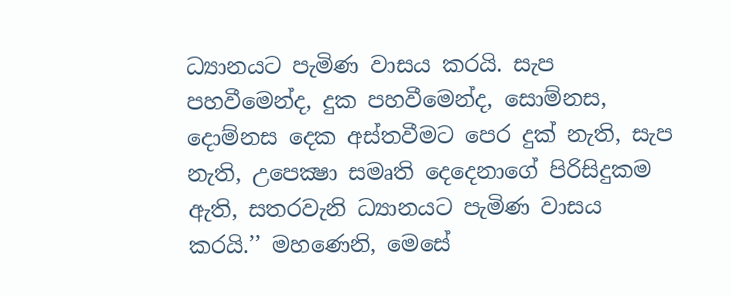ධ්‍යානයට පැමිණ වාසය කරයි. සැප පහවීමෙන්ද, දුක පහවීමෙන්ද, සොම්නස, දොම්නස දෙක අස්තවීමට පෙර දුක් නැති, සැප නැති, උපෙක්‍ෂා සමෘති දෙදෙනාගේ පිරිසිදුකම ඇති, සතරවැනි ධ්‍යානයට පැමිණ වාසය කරයි.’’ මහණෙනි, මෙසේ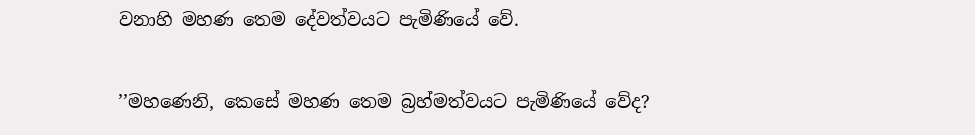වනාහි මහණ තෙම දේවත්වයට පැමිණියේ වේ.

’’මහණෙනි, කෙසේ මහණ තෙම බ්‍රහ්මත්වයට පැමිණියේ වේද?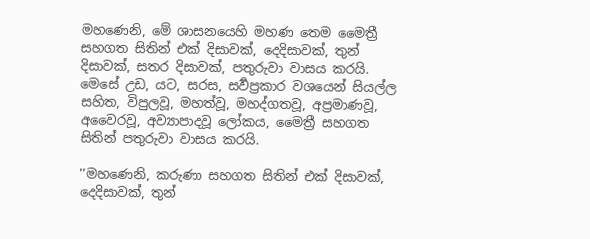මහණෙනි, මේ ශාසනයෙහි මහණ තෙම මෛත්‍රී සහගත සිතින් එක් දිසාවක්, දෙදිසාවක්, තුන් දිසාවක්, සතර දිසාවක්, පතුරුවා වාසය කරයි. මෙසේ උඩ, යට, සරස, සර්‍වප්‍රකාර වශයෙන් සියල්ල සහිත, විපුලවූ, මහත්වූ, මහද්ගතවූ, අප්‍රමාණවූ, අවෛරවූ, අව්‍යාපාදවූ ලෝකය, මෛත්‍රී සහගත සිතින් පතුරුවා වාසය කරයි.

’’මහණෙනි, කරුණා සහගත සිතින් එක් දිසාවක්, දෙදිසාවක්, තුන්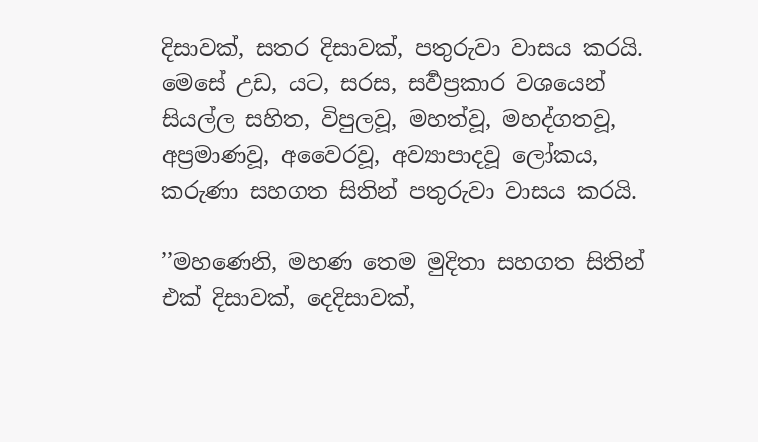දිසාවක්, සතර දිසාවක්, පතුරුවා වාසය කරයි. මෙසේ උඩ, යට, සරස, සර්‍වප්‍රකාර වශයෙන් සියල්ල සහිත, විපුලවූ, මහත්වූ, මහද්ගතවූ, අප්‍රමාණවූ, අවෛරවූ, අව්‍යාපාදවූ ලෝකය, කරුණා සහගත සිතින් පතුරුවා වාසය කරයි.

’’මහණෙනි, මහණ තෙම මුදිතා සහගත සිතින් එක් දිසාවක්, දෙදිසාවක්,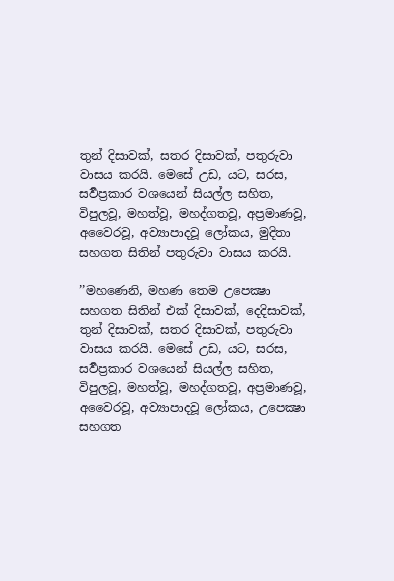තුන් දිසාවක්, සතර දිසාවක්, පතුරුවා වාසය කරයි. මෙසේ උඩ, යට, සරස, සර්‍වප්‍රකාර වශයෙන් සියල්ල සහිත, විපුලවූ, මහත්වූ, මහද්ගතවූ, අප්‍රමාණවූ, අවෛරවූ, අව්‍යාපාදවූ ලෝකය, මුදිතා සහගත සිතින් පතුරුවා වාසය කරයි.

’’මහණෙනි, මහණ තෙම උපෙක්‍ෂා සහගත සිතින් එක් දිසාවක්, දෙදිසාවක්, තුන් දිසාවක්, සතර දිසාවක්, පතුරුවා වාසය කරයි. මෙසේ උඩ, යට, සරස, සර්‍වප්‍රකාර වශයෙන් සියල්ල සහිත, විපුලවූ, මහත්වූ, මහද්ගතවූ, අප්‍රමාණවූ, අවෛරවූ, අව්‍යාපාදවූ ලෝකය, උපෙක්‍ෂා සහගත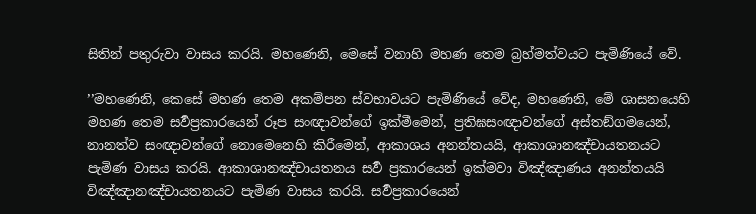සිතින් පතුරුවා වාසය කරයි. මහණෙනි, මෙසේ වනාහි මහණ තෙම බ්‍රහ්මත්වයට පැමිණියේ වේ.

’’මහණෙනි, කෙසේ මහණ තෙම අකම්පන ස්වභාවයට පැමිණියේ වේද, මහණෙනි, මේ ශාසනයෙහි මහණ තෙම සර්‍වප්‍රකාරයෙන් රූප සංඥාවන්ගේ ඉක්මීමෙන්, ප්‍රතිඝසංඥාවන්ගේ අස්තඞ්ගමයෙන්, නානත්ව සංඥාවන්ගේ නොමෙනෙහි කිරීමෙන්, ආකාශය අනන්තයයි, ආකාශානඤ්චායතනයට පැමිණ වාසය කරයි. ආකාශානඤ්චායතනය සර්‍ව ප්‍රකාරයෙන් ඉක්මවා විඤ්ඤාණය අනන්තයයි විඤ්ඤානඤ්චායතනයට පැමිණ වාසය කරයි. සර්‍වප්‍රකාරයෙන්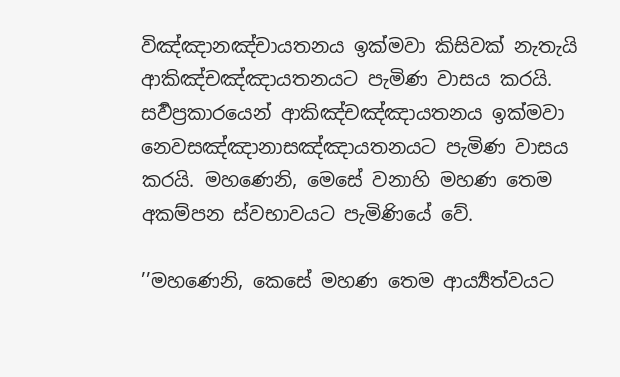විඤ්ඤානඤ්චායතනය ඉක්මවා කිසිවක් නැතැයි ආකිඤ්චඤ්ඤායතනයට පැමිණ වාසය කරයි. සර්‍වප්‍රකාරයෙන් ආකිඤ්චඤ්ඤායතනය ඉක්මවා නෙවසඤ්ඤානාසඤ්ඤායතනයට පැමිණ වාසය කරයි. මහණෙනි, මෙසේ වනාහි මහණ තෙම අකම්පන ස්වභාවයට පැමිණියේ වේ.

’’මහණෙනි, කෙසේ මහණ තෙම ආර්‍ය්‍යත්වයට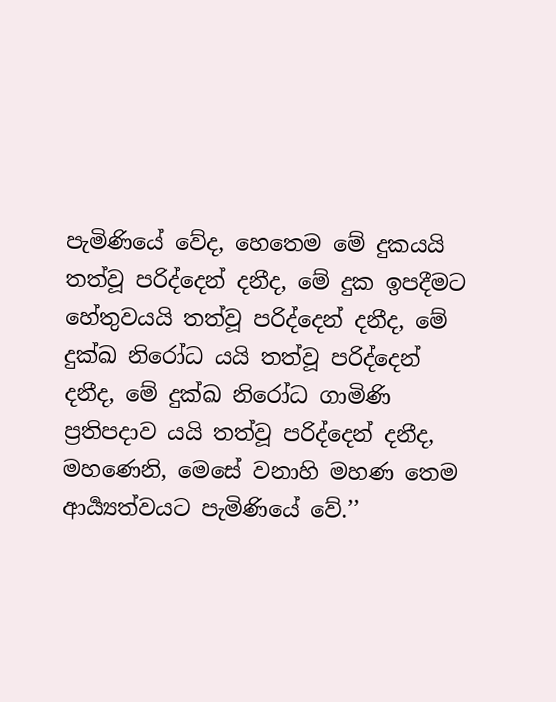පැමිණියේ වේද, හෙතෙම මේ දුකයයි තත්වූ පරිද්දෙන් දනීද, මේ දුක ඉපදීමට හේතුවයයි තත්වූ පරිද්දෙන් දනීද, මේ දුක්ඛ නිරෝධ යයි තත්වූ පරිද්දෙන් දනීද, මේ දුක්ඛ නිරෝධ ගාමිණි ප්‍රතිපදාව යයි තත්වූ පරිද්දෙන් දනීද, මහණෙනි, මෙසේ වනාහි මහණ තෙම ආර්‍ය්‍යත්වයට පැමිණියේ වේ.’’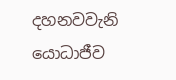දහනවවැනි යොධාජීව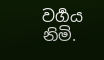වර්‍ගය නිමි.